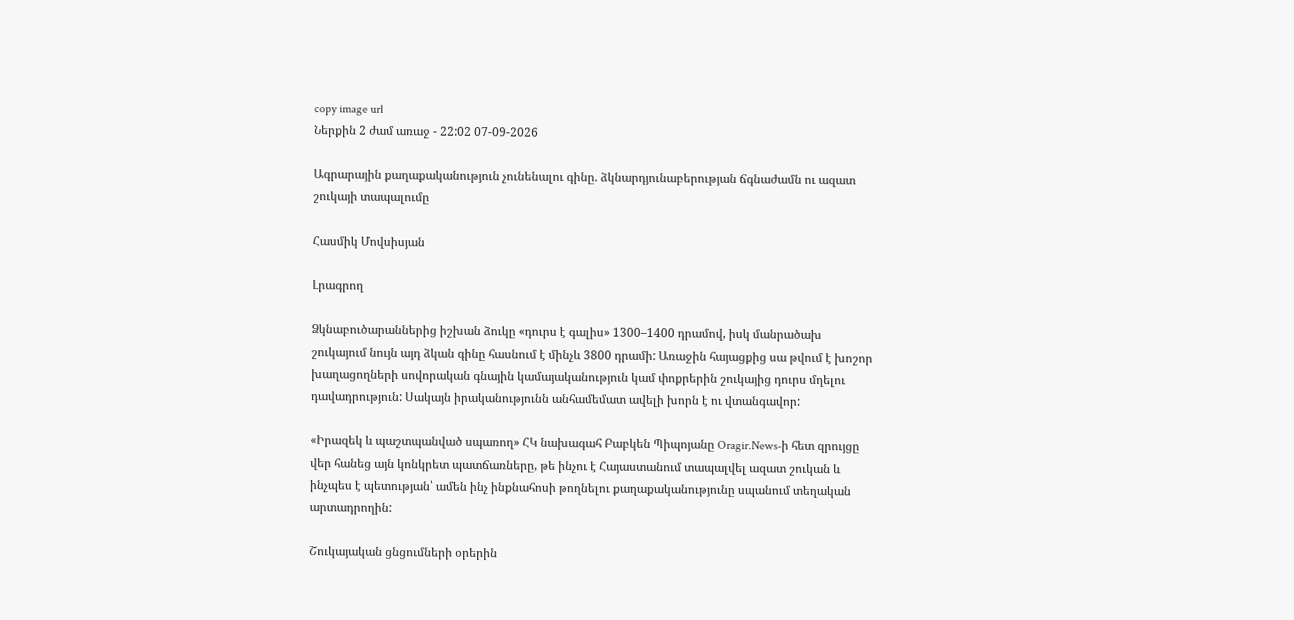copy image url
Ներքին 2 ժամ առաջ - 22:02 07-09-2026

Ագրարային քաղաքականություն չունենալու գինը. ձկնարդյունաբերության ճգնաժամն ու ազատ շուկայի տապալումը

Հասմիկ Մովսիսյան

Լրագրող

Ձկնաբուծարաններից իշխան ձուկը «դուրս է գալիս» 1300–1400 դրամով, իսկ մանրածախ շուկայում նույն այդ ձկան գինը հասնում է մինչև 3800 դրամի: Առաջին հայացքից սա թվում է խոշոր խաղացողների սովորական գնային կամայականություն կամ փոքրերին շուկայից դուրս մղելու դավադրություն: Սակայն իրականությունն անհամեմատ ավելի խորն է ու վտանգավոր:

«Իրազեկ և պաշտպանված սպառող» ՀԿ նախագահ Բաբկեն Պիպոյանը Oragir.News-ի հետ զրույցը վեր հանեց այն կոնկրետ պատճառները, թե ինչու է Հայաստանում տապալվել ազատ շուկան և ինչպես է պետության՝ ամեն ինչ ինքնահոսի թողնելու քաղաքականությունը սպանում տեղական արտադրողին:

Շուկայական ցնցումների օրերին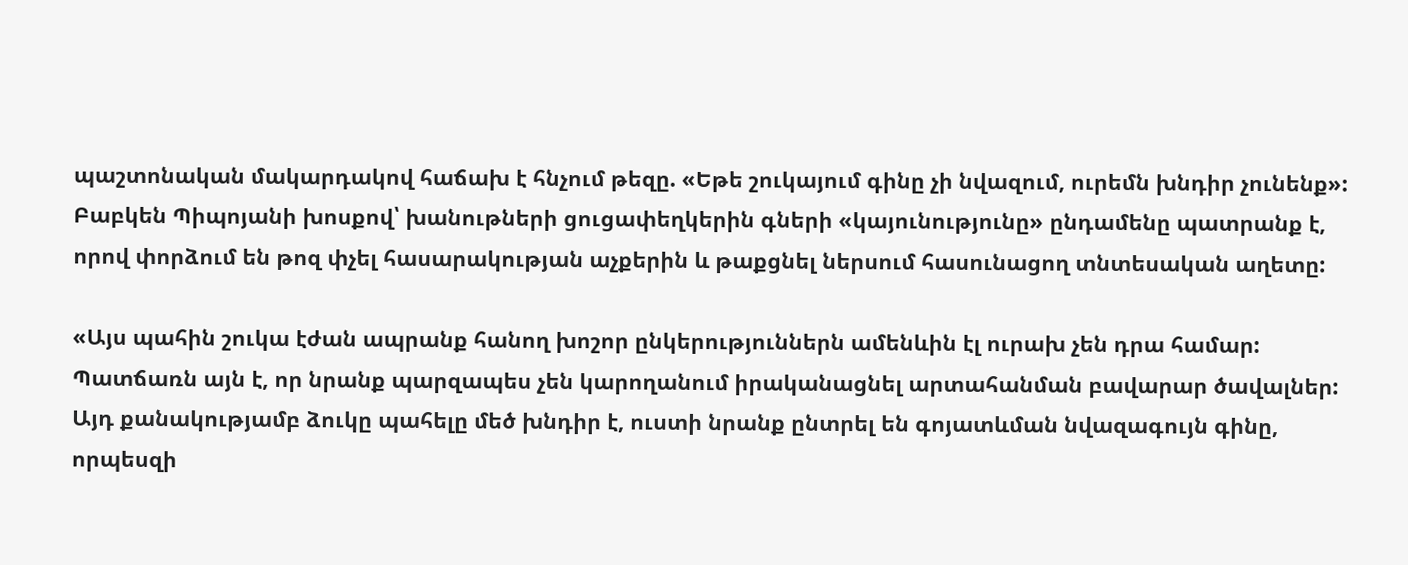պաշտոնական մակարդակով հաճախ է հնչում թեզը. «Եթե շուկայում գինը չի նվազում, ուրեմն խնդիր չունենք»: Բաբկեն Պիպոյանի խոսքով՝ խանութների ցուցափեղկերին գների «կայունությունը» ընդամենը պատրանք է, որով փորձում են թոզ փչել հասարակության աչքերին և թաքցնել ներսում հասունացող տնտեսական աղետը:

«Այս պահին շուկա էժան ապրանք հանող խոշոր ընկերություններն ամենևին էլ ուրախ չեն դրա համար: Պատճառն այն է, որ նրանք պարզապես չեն կարողանում իրականացնել արտահանման բավարար ծավալներ: Այդ քանակությամբ ձուկը պահելը մեծ խնդիր է, ուստի նրանք ընտրել են գոյատևման նվազագույն գինը, որպեսզի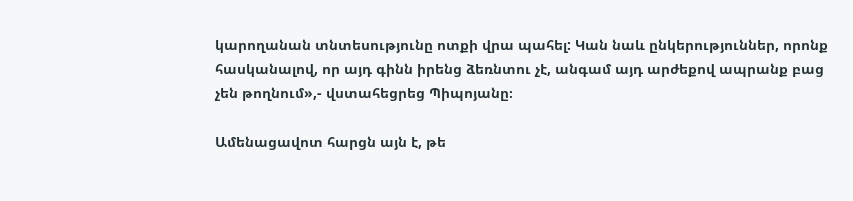կարողանան տնտեսությունը ոտքի վրա պահել: Կան նաև ընկերություններ, որոնք հասկանալով, որ այդ գինն իրենց ձեռնտու չէ, անգամ այդ արժեքով ապրանք բաց չեն թողնում»,- վստահեցրեց Պիպոյանը։

Ամենացավոտ հարցն այն է, թե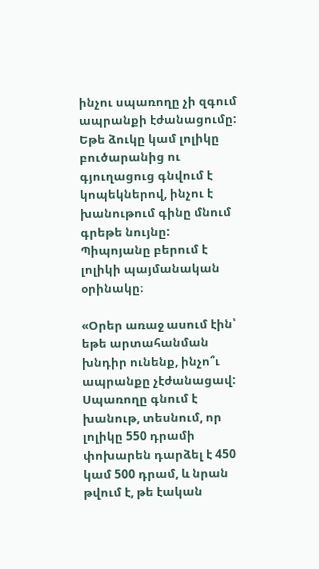ինչու սպառողը չի զգում ապրանքի էժանացումը: Եթե ձուկը կամ լոլիկը բուծարանից ու գյուղացուց գնվում է կոպեկներով, ինչու է խանութում գինը մնում գրեթե նույնը: Պիպոյանը բերում է լոլիկի պայմանական օրինակը։

«Օրեր առաջ ասում էին՝ եթե արտահանման խնդիր ունենք, ինչո՞ւ ապրանքը չէժանացավ: Սպառողը գնում է խանութ, տեսնում, որ լոլիկը 550 դրամի փոխարեն դարձել է 450 կամ 500 դրամ, և նրան թվում է, թե էական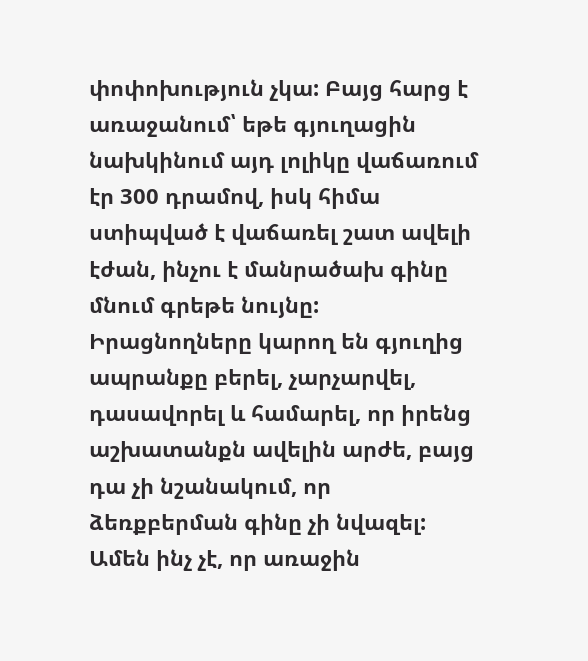փոփոխություն չկա: Բայց հարց է առաջանում՝ եթե գյուղացին նախկինում այդ լոլիկը վաճառում էր 300 դրամով, իսկ հիմա ստիպված է վաճառել շատ ավելի էժան, ինչու է մանրածախ գինը մնում գրեթե նույնը: Իրացնողները կարող են գյուղից ապրանքը բերել, չարչարվել, դասավորել և համարել, որ իրենց աշխատանքն ավելին արժե, բայց դա չի նշանակում, որ ձեռքբերման գինը չի նվազել: Ամեն ինչ չէ, որ առաջին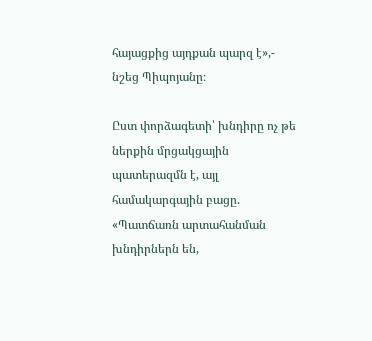հայացքից այդքան պարզ է»,- նշեց Պիպոյանը։

Ըստ փորձագետի՝ խնդիրը ոչ թե ներքին մրցակցային պատերազմն է, այլ համակարգային բացը. «Պատճառն արտահանման խնդիրներն են,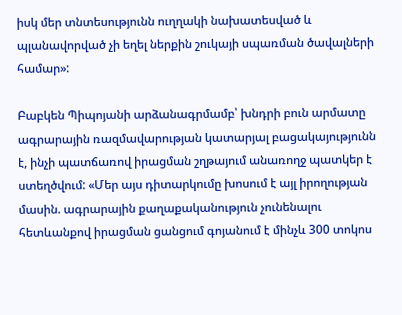իսկ մեր տնտեսությունն ուղղակի նախատեսված և պլանավորված չի եղել ներքին շուկայի սպառման ծավալների համար»:

Բաբկեն Պիպոյանի արձանագրմամբ՝ խնդրի բուն արմատը ագրարային ռազմավարության կատարյալ բացակայությունն է, ինչի պատճառով իրացման շղթայում անառողջ պատկեր է ստեղծվում: «Մեր այս դիտարկումը խոսում է այլ իրողության մասին. ագրարային քաղաքականություն չունենալու հետևանքով իրացման ցանցում գոյանում է մինչև 300 տոկոս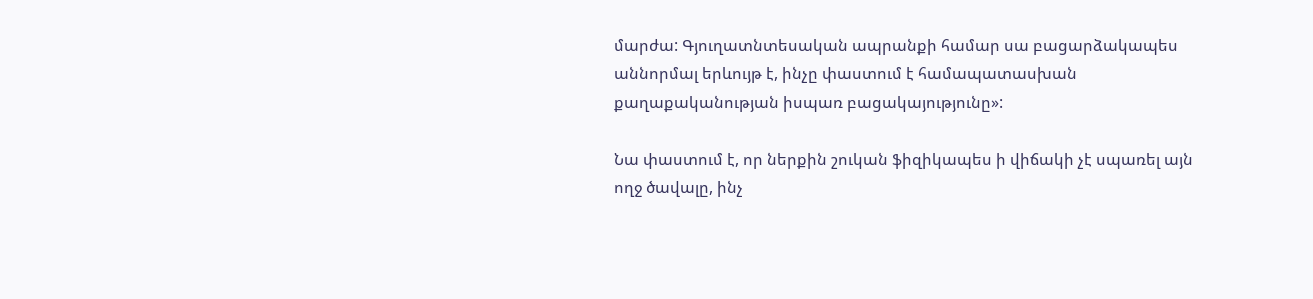մարժա: Գյուղատնտեսական ապրանքի համար սա բացարձակապես աննորմալ երևույթ է, ինչը փաստում է համապատասխան քաղաքականության իսպառ բացակայությունը»:

Նա փաստում է, որ ներքին շուկան ֆիզիկապես ի վիճակի չէ սպառել այն ողջ ծավալը, ինչ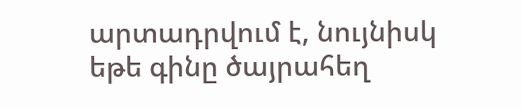արտադրվում է, նույնիսկ եթե գինը ծայրահեղ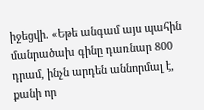իջեցվի․ «Եթե անգամ այս պահին մանրածախ գինը դառնար 800 դրամ, ինչն արդեն աննորմալ է, քանի որ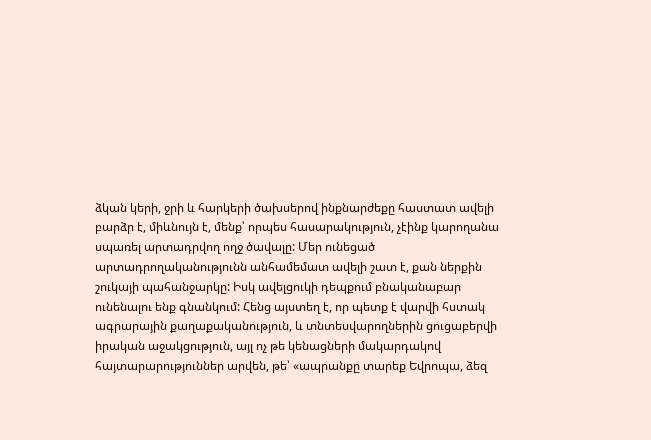ձկան կերի, ջրի և հարկերի ծախսերով ինքնարժեքը հաստատ ավելի բարձր է, միևնույն է, մենք՝ որպես հասարակություն, չէինք կարողանա սպառել արտադրվող ողջ ծավալը: Մեր ունեցած արտադրողականությունն անհամեմատ ավելի շատ է, քան ներքին շուկայի պահանջարկը: Իսկ ավելցուկի դեպքում բնականաբար ունենալու ենք գնանկում: Հենց այստեղ է, որ պետք է վարվի հստակ ագրարային քաղաքականություն, և տնտեսվարողներին ցուցաբերվի իրական աջակցություն, այլ ոչ թե կենացների մակարդակով հայտարարություններ արվեն, թե՝ «ապրանքը տարեք Եվրոպա, ձեզ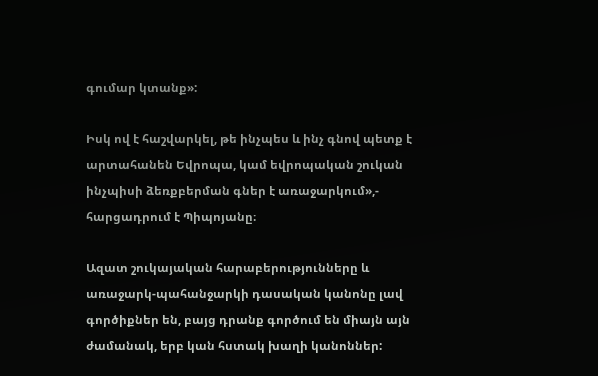գումար կտանք»:

Իսկ ով է հաշվարկել, թե ինչպես և ինչ գնով պետք է արտահանեն Եվրոպա, կամ եվրոպական շուկան ինչպիսի ձեռքբերման գներ է առաջարկում»,- հարցադրում է Պիպոյանը։

Ազատ շուկայական հարաբերությունները և առաջարկ-պահանջարկի դասական կանոնը լավ գործիքներ են, բայց դրանք գործում են միայն այն ժամանակ, երբ կան հստակ խաղի կանոններ: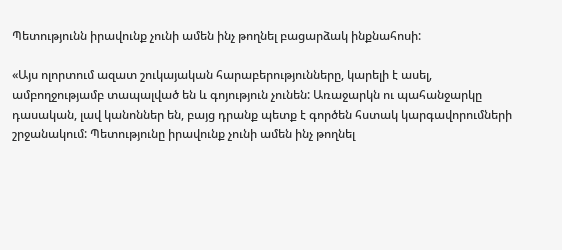Պետությունն իրավունք չունի ամեն ինչ թողնել բացարձակ ինքնահոսի:

«Այս ոլորտում ազատ շուկայական հարաբերությունները, կարելի է ասել, ամբողջությամբ տապալված են և գոյություն չունեն: Առաջարկն ու պահանջարկը դասական, լավ կանոններ են, բայց դրանք պետք է գործեն հստակ կարգավորումների շրջանակում: Պետությունը իրավունք չունի ամեն ինչ թողնել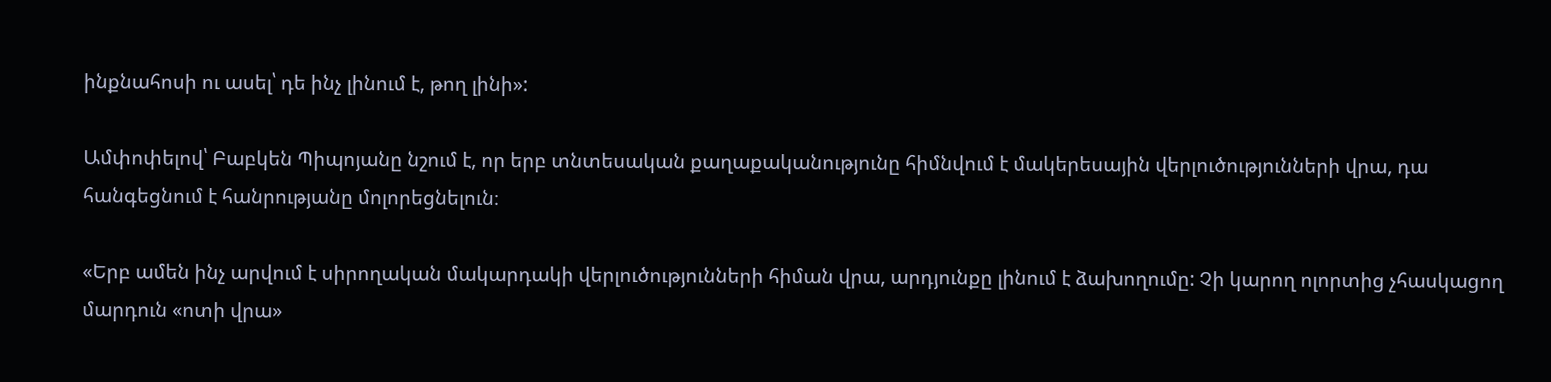ինքնահոսի ու ասել՝ դե ինչ լինում է, թող լինի»:

Ամփոփելով՝ Բաբկեն Պիպոյանը նշում է, որ երբ տնտեսական քաղաքականությունը հիմնվում է մակերեսային վերլուծությունների վրա, դա հանգեցնում է հանրությանը մոլորեցնելուն։

«Երբ ամեն ինչ արվում է սիրողական մակարդակի վերլուծությունների հիման վրա, արդյունքը լինում է ձախողումը: Չի կարող ոլորտից չհասկացող մարդուն «ոտի վրա»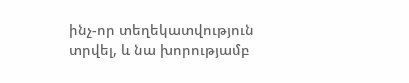ինչ-որ տեղեկատվություն տրվել, և նա խորությամբ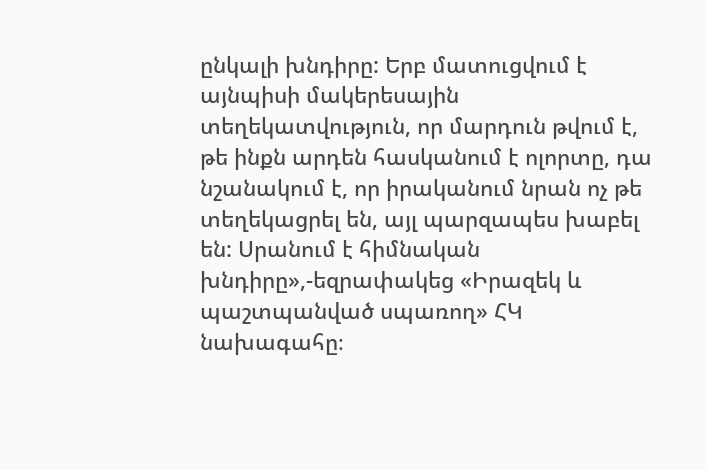ընկալի խնդիրը: Երբ մատուցվում է այնպիսի մակերեսային տեղեկատվություն, որ մարդուն թվում է, թե ինքն արդեն հասկանում է ոլորտը, դա նշանակում է, որ իրականում նրան ոչ թե տեղեկացրել են, այլ պարզապես խաբել են: Սրանում է հիմնական խնդիրը»,-եզրափակեց «Իրազեկ և պաշտպանված սպառող» ՀԿ նախագահը։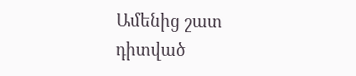Ամենից շատ դիտված